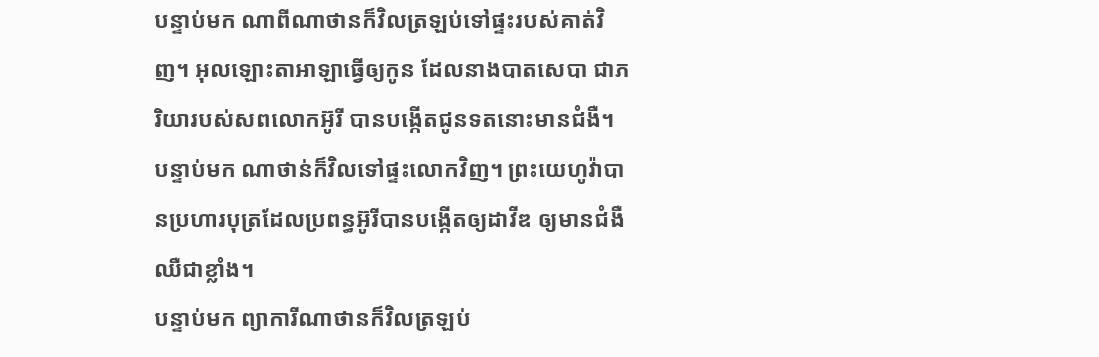បន្ទាប់មក ណាពីណាថានក៏វិលត្រឡប់ទៅផ្ទះរបស់គាត់វិញ។ អុលឡោះតាអាឡាធ្វើឲ្យកូន ដែលនាងបាតសេបា ជាភរិយារបស់សពលោកអ៊ូរី បានបង្កើតជូនទតនោះមានជំងឺ។
បន្ទាប់មក ណាថាន់ក៏វិលទៅផ្ទះលោកវិញ។ ព្រះយេហូវ៉ាបានប្រហារបុត្រដែលប្រពន្ធអ៊ូរីបានបង្កើតឲ្យដាវីឌ ឲ្យមានជំងឺឈឺជាខ្លាំង។
បន្ទាប់មក ព្យាការីណាថានក៏វិលត្រឡប់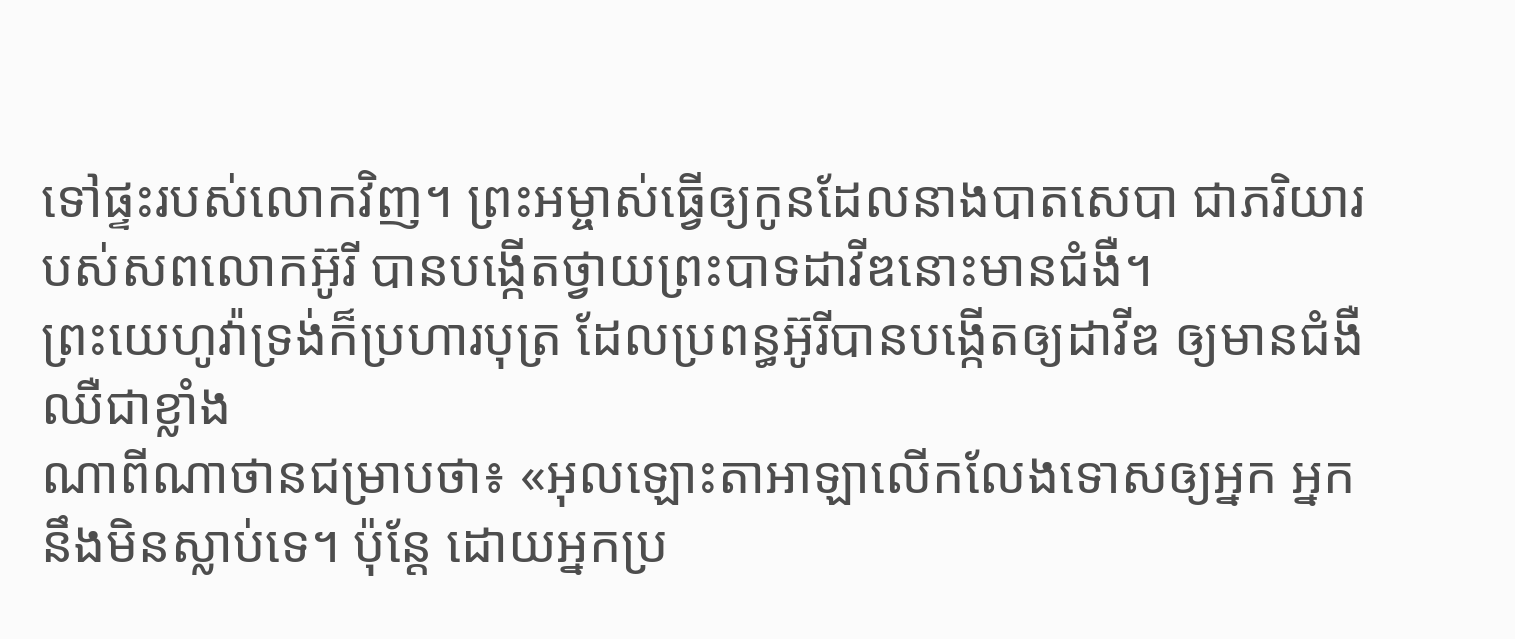ទៅផ្ទះរបស់លោកវិញ។ ព្រះអម្ចាស់ធ្វើឲ្យកូនដែលនាងបាតសេបា ជាភរិយារបស់សពលោកអ៊ូរី បានបង្កើតថ្វាយព្រះបាទដាវីឌនោះមានជំងឺ។
ព្រះយេហូវ៉ាទ្រង់ក៏ប្រហារបុត្រ ដែលប្រពន្ធអ៊ូរីបានបង្កើតឲ្យដាវីឌ ឲ្យមានជំងឺឈឺជាខ្លាំង
ណាពីណាថានជម្រាបថា៖ «អុលឡោះតាអាឡាលើកលែងទោសឲ្យអ្នក អ្នកនឹងមិនស្លាប់ទេ។ ប៉ុន្តែ ដោយអ្នកប្រ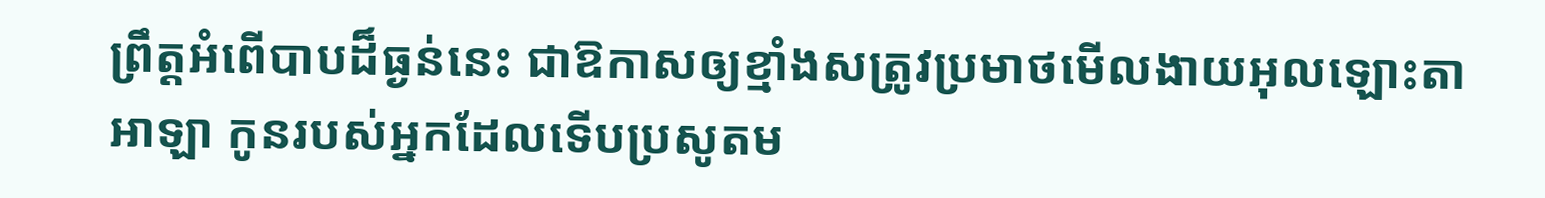ព្រឹត្តអំពើបាបដ៏ធ្ងន់នេះ ជាឱកាសឲ្យខ្មាំងសត្រូវប្រមាថមើលងាយអុលឡោះតាអាឡា កូនរបស់អ្នកដែលទើបប្រសូតម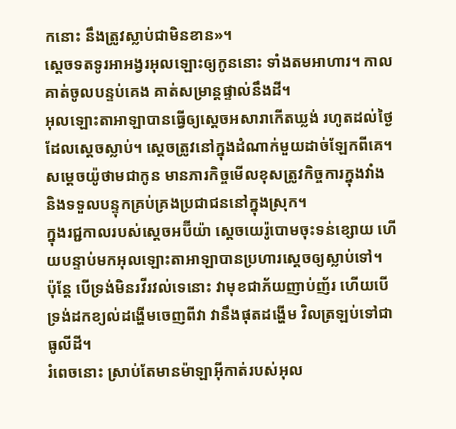កនោះ នឹងត្រូវស្លាប់ជាមិនខាន»។
ស្តេចទតទូរអាអង្វរអុលឡោះឲ្យកូននោះ ទាំងតមអាហារ។ កាលគាត់ចូលបន្ទប់គេង គាត់សម្រាន្តផ្ទាល់នឹងដី។
អុលឡោះតាអាឡាបានធ្វើឲ្យស្តេចអសារាកើតឃ្លង់ រហូតដល់ថ្ងៃដែលស្តេចស្លាប់។ ស្តេចត្រូវនៅក្នុងដំណាក់មួយដាច់ឡែកពីគេ។ សម្តេចយ៉ូថាមជាកូន មានភារកិច្ចមើលខុសត្រូវកិច្ចការក្នុងវាំង និងទទួលបន្ទុកគ្រប់គ្រងប្រជាជននៅក្នុងស្រុក។
ក្នុងរជ្ជកាលរបស់ស្តេចអប៊ីយ៉ា ស្តេចយេរ៉ូបោមចុះទន់ខ្សោយ ហើយបន្ទាប់មកអុលឡោះតាអាឡាបានប្រហារស្តេចឲ្យស្លាប់ទៅ។
ប៉ុន្តែ បើទ្រង់មិនរវីរវល់ទេនោះ វាមុខជាភ័យញាប់ញ័រ ហើយបើទ្រង់ដកខ្យល់ដង្ហើមចេញពីវា វានឹងផុតដង្ហើម វិលត្រឡប់ទៅជាធូលីដី។
រំពេចនោះ ស្រាប់តែមានម៉ាឡាអ៊ីកាត់របស់អុល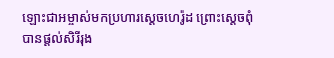ឡោះជាអម្ចាស់មកប្រហារស្ដេចហេរ៉ូដ ព្រោះស្តេចពុំបានផ្តល់សិរីរុង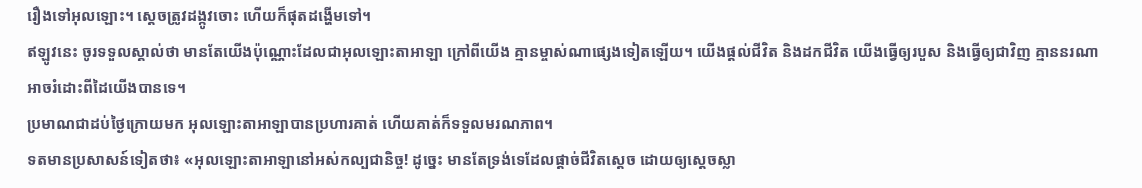រឿងទៅអុលឡោះ។ ស្ដេចត្រូវដង្កូវចោះ ហើយក៏ផុតដង្ហើមទៅ។
ឥឡូវនេះ ចូរទទួលស្គាល់ថា មានតែយើងប៉ុណ្ណោះដែលជាអុលឡោះតាអាឡា ក្រៅពីយើង គ្មានម្ចាស់ណាផ្សេងទៀតឡើយ។ យើងផ្តល់ជីវិត និងដកជីវិត យើងធ្វើឲ្យរបួស និងធ្វើឲ្យជាវិញ គ្មាននរណាអាចរំដោះពីដៃយើងបានទេ។
ប្រមាណជាដប់ថ្ងៃក្រោយមក អុលឡោះតាអាឡាបានប្រហារគាត់ ហើយគាត់ក៏ទទួលមរណភាព។
ទតមានប្រសាសន៍ទៀតថា៖ «អុលឡោះតាអាឡានៅអស់កល្បជានិច្ច! ដូច្នេះ មានតែទ្រង់ទេដែលផ្តាច់ជីវិតស្តេច ដោយឲ្យស្តេចស្លា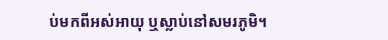ប់មកពីអស់អាយុ ឬស្លាប់នៅសមរភូមិ។